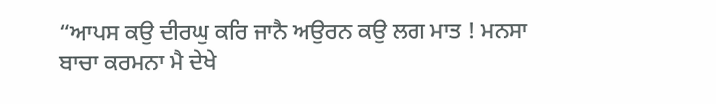“ਆਪਸ ਕਉ ਦੀਰਘੁ ਕਰਿ ਜਾਨੈ ਅਉਰਨ ਕਉ ਲਗ ਮਾਤ ! ਮਨਸਾ ਬਾਚਾ ਕਰਮਨਾ ਮੈ ਦੇਖੇ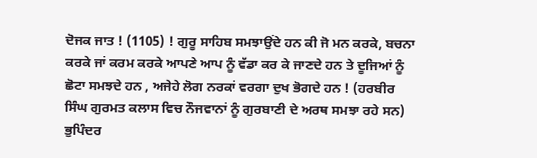ਦੋਜਕ ਜਾਤ ! (1105) ! ਗੁਰੂ ਸਾਹਿਬ ਸਮਝਾਉਂਦੇ ਹਨ ਕੀ ਜੋ ਮਨ ਕਰਕੇ, ਬਚਨਾ ਕਰਕੇ ਜਾਂ ਕਰਮ ਕਰਕੇ ਆਪਣੇ ਆਪ ਨੂੰ ਵੱਡਾ ਕਰ ਕੇ ਜਾਣਦੇ ਹਨ ਤੇ ਦੂਜਿਆਂ ਨੂੰ ਛੋਟਾ ਸਮਝਦੇ ਹਨ , ਅਜੇਹੇ ਲੋਗ ਨਰਕਾਂ ਵਰਗਾ ਦੁਖ ਭੋਗਦੇ ਹਨ ! (ਹਰਬੀਰ ਸਿੰਘ ਗੁਰਮਤ ਕਲਾਸ ਵਿਚ ਨੌਜਵਾਨਾਂ ਨੂੰ ਗੁਰਬਾਣੀ ਦੇ ਅਰਥ ਸਮਝਾ ਰਹੇ ਸਨ)
ਭੁਪਿੰਦਰ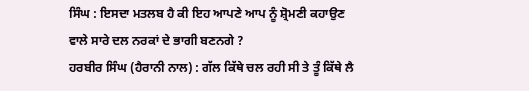ਸਿੰਘ : ਇਸਦਾ ਮਤਲਬ ਹੈ ਕੀ ਇਹ ਆਪਣੇ ਆਪ ਨੂੰ ਸ਼੍ਰੋਮਣੀ ਕਹਾਉਣ ਵਾਲੇ ਸਾਰੇ ਦਲ ਨਰਕਾਂ ਦੇ ਭਾਗੀ ਬਣਨਗੇ ?
ਹਰਬੀਰ ਸਿੰਘ (ਹੈਰਾਨੀ ਨਾਲ) : ਗੱਲ ਕਿੱਥੇ ਚਲ ਰਹੀ ਸੀ ਤੇ ਤੂੰ ਕਿੱਥੇ ਲੈ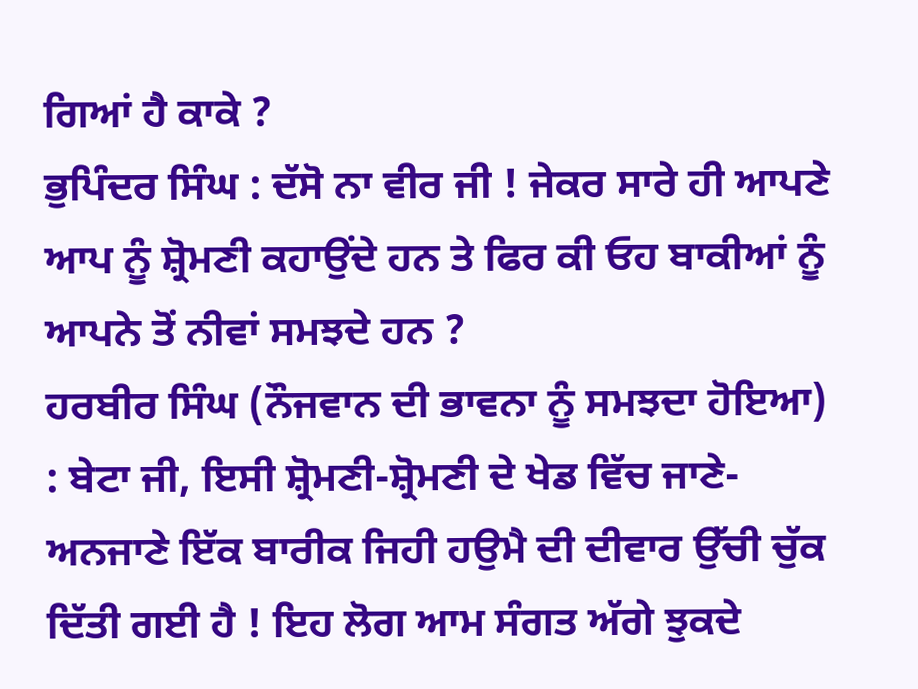ਗਿਆਂ ਹੈ ਕਾਕੇ ?
ਭੁਪਿੰਦਰ ਸਿੰਘ : ਦੱਸੋ ਨਾ ਵੀਰ ਜੀ ! ਜੇਕਰ ਸਾਰੇ ਹੀ ਆਪਣੇ ਆਪ ਨੂੰ ਸ਼੍ਰੋਮਣੀ ਕਹਾਉਂਦੇ ਹਨ ਤੇ ਫਿਰ ਕੀ ਓਹ ਬਾਕੀਆਂ ਨੂੰ ਆਪਨੇ ਤੋਂ ਨੀਵਾਂ ਸਮਝਦੇ ਹਨ ?
ਹਰਬੀਰ ਸਿੰਘ (ਨੌਜਵਾਨ ਦੀ ਭਾਵਨਾ ਨੂੰ ਸਮਝਦਾ ਹੋਇਆ) : ਬੇਟਾ ਜੀ, ਇਸੀ ਸ਼੍ਰੋਮਣੀ-ਸ਼੍ਰੋਮਣੀ ਦੇ ਖੇਡ ਵਿੱਚ ਜਾਣੇ-ਅਨਜਾਣੇ ਇੱਕ ਬਾਰੀਕ ਜਿਹੀ ਹਉਮੈ ਦੀ ਦੀਵਾਰ ਉੱਚੀ ਚੁੱਕ ਦਿੱਤੀ ਗਈ ਹੈ ! ਇਹ ਲੋਗ ਆਮ ਸੰਗਤ ਅੱਗੇ ਝੁਕਦੇ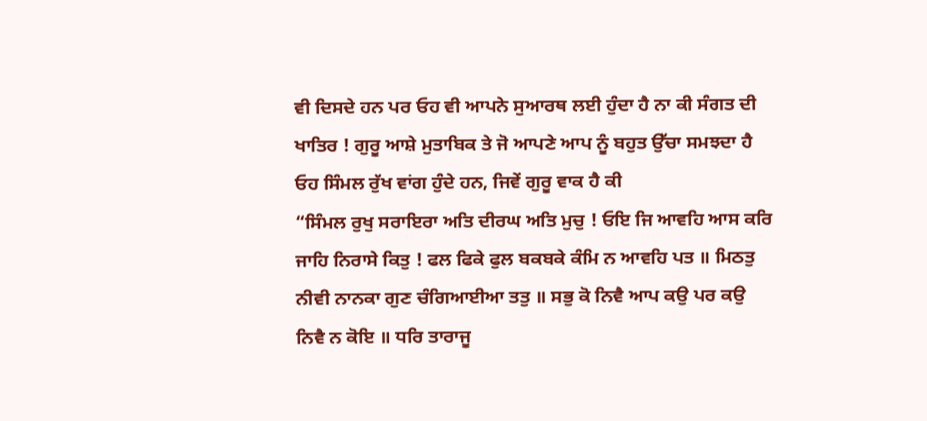ਵੀ ਦਿਸਦੇ ਹਨ ਪਰ ਓਹ ਵੀ ਆਪਨੇ ਸੁਆਰਥ ਲਈ ਹੁੰਦਾ ਹੈ ਨਾ ਕੀ ਸੰਗਤ ਦੀ ਖਾਤਿਰ ! ਗੁਰੂ ਆਸ਼ੇ ਮੁਤਾਬਿਕ ਤੇ ਜੋ ਆਪਣੇ ਆਪ ਨੂੰ ਬਹੁਤ ਉੱਚਾ ਸਮਝਦਾ ਹੈ ਓਹ ਸਿੰਮਲ ਰੁੱਖ ਵਾਂਗ ਹੁੰਦੇ ਹਨ, ਜਿਵੇਂ ਗੁਰੂ ਵਾਕ ਹੈ ਕੀ
“ਸਿੰਮਲ ਰੁਖੁ ਸਰਾਇਰਾ ਅਤਿ ਦੀਰਘ ਅਤਿ ਮੁਚੁ ! ਓਇ ਜਿ ਆਵਹਿ ਆਸ ਕਰਿ ਜਾਹਿ ਨਿਰਾਸੇ ਕਿਤੁ ! ਫਲ ਫਿਕੇ ਫੁਲ ਬਕਬਕੇ ਕੰਮਿ ਨ ਆਵਹਿ ਪਤ ॥ ਮਿਠਤੁ ਨੀਵੀ ਨਾਨਕਾ ਗੁਣ ਚੰਗਿਆਈਆ ਤਤੁ ॥ ਸਭੁ ਕੋ ਨਿਵੈ ਆਪ ਕਉ ਪਰ ਕਉ ਨਿਵੈ ਨ ਕੋਇ ॥ ਧਰਿ ਤਾਰਾਜੂ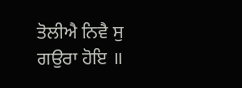ਤੋਲੀਐ ਨਿਵੈ ਸੁ ਗਉਰਾ ਹੋਇ ॥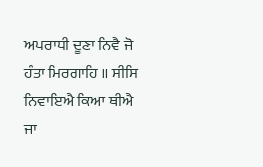ਅਪਰਾਧੀ ਦੂਣਾ ਨਿਵੈ ਜੋ ਹੰਤਾ ਮਿਰਗਾਹਿ ॥ ਸੀਸਿ ਨਿਵਾਇਐ ਕਿਆ ਥੀਐ ਜਾ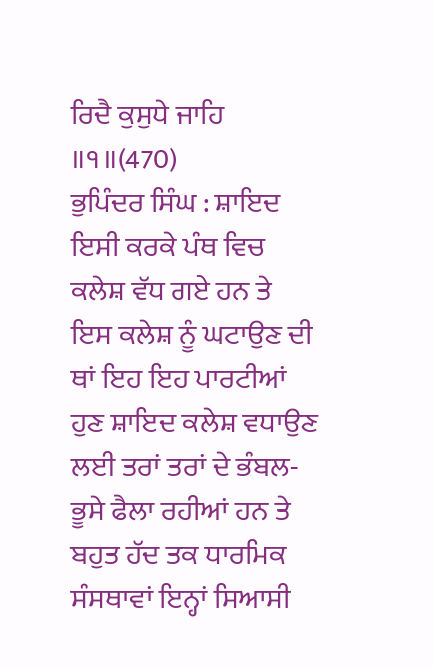ਰਿਦੈ ਕੁਸੁਧੇ ਜਾਹਿ ॥੧॥(470)
ਭੁਪਿੰਦਰ ਸਿੰਘ : ਸ਼ਾਇਦ ਇਸੀ ਕਰਕੇ ਪੰਥ ਵਿਚ ਕਲੇਸ਼ ਵੱਧ ਗਏ ਹਨ ਤੇ ਇਸ ਕਲੇਸ਼ ਨੂੰ ਘਟਾਉਣ ਦੀ ਥਾਂ ਇਹ ਇਹ ਪਾਰਟੀਆਂ ਹੁਣ ਸ਼ਾਇਦ ਕਲੇਸ਼ ਵਧਾਉਣ ਲਈ ਤਰਾਂ ਤਰਾਂ ਦੇ ਭੰਬਲ-ਭੂਸੇ ਫੈਲਾ ਰਹੀਆਂ ਹਨ ਤੇ ਬਹੁਤ ਹੱਦ ਤਕ ਧਾਰਮਿਕ ਸੰਸਥਾਵਾਂ ਇਨ੍ਹਾਂ ਸਿਆਸੀ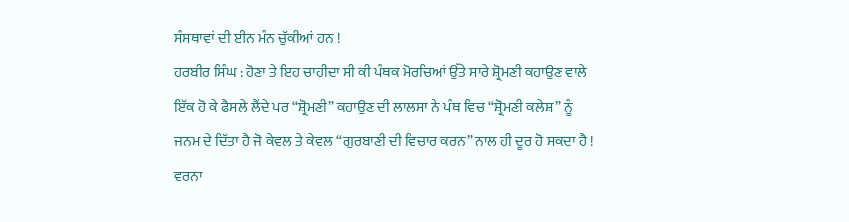ਸੰਸਥਾਵਾਂ ਦੀ ਈਨ ਮੰਨ ਚੁੱਕੀਆਂ ਹਨ !
ਹਰਬੀਰ ਸਿੰਘ : ਹੋਣਾ ਤੇ ਇਹ ਚਾਹੀਦਾ ਸੀ ਕੀ ਪੰਥਕ ਮੋਰਚਿਆਂ ਉੱਤੇ ਸਾਰੇ ਸ਼੍ਰੋਮਣੀ ਕਹਾਉਣ ਵਾਲੇ ਇੱਕ ਹੋ ਕੇ ਫੈਸਲੇ ਲੈਂਦੇ ਪਰ “ਸ਼੍ਰੋਮਣੀ” ਕਹਾਉਣ ਦੀ ਲਾਲਸਾ ਨੇ ਪੰਥ ਵਿਚ “ਸ਼੍ਰੋਮਣੀ ਕਲੇਸ਼” ਨੂੰ ਜਨਮ ਦੇ ਦਿੱਤਾ ਹੈ ਜੋ ਕੇਵਲ ਤੇ ਕੇਵਲ “ਗੁਰਬਾਣੀ ਦੀ ਵਿਚਾਰ ਕਰਨ” ਨਾਲ ਹੀ ਦੂਰ ਹੋ ਸਕਦਾ ਹੈ ! ਵਰਨਾ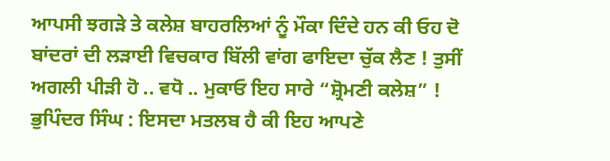ਆਪਸੀ ਝਗੜੇ ਤੇ ਕਲੇਸ਼ ਬਾਹਰਲਿਆਂ ਨੂੰ ਮੌਕਾ ਦਿੰਦੇ ਹਨ ਕੀ ਓਹ ਦੋ ਬਾਂਦਰਾਂ ਦੀ ਲੜਾਈ ਵਿਚਕਾਰ ਬਿੱਲੀ ਵਾਂਗ ਫਾਇਦਾ ਚੁੱਕ ਲੈਣ ! ਤੁਸੀਂ ਅਗਲੀ ਪੀੜੀ ਹੋ .. ਵਧੋ .. ਮੁਕਾਓ ਇਹ ਸਾਰੇ “ਸ਼੍ਰੋਮਣੀ ਕਲੇਸ਼” !
ਭੁਪਿੰਦਰ ਸਿੰਘ : ਇਸਦਾ ਮਤਲਬ ਹੈ ਕੀ ਇਹ ਆਪਣੇ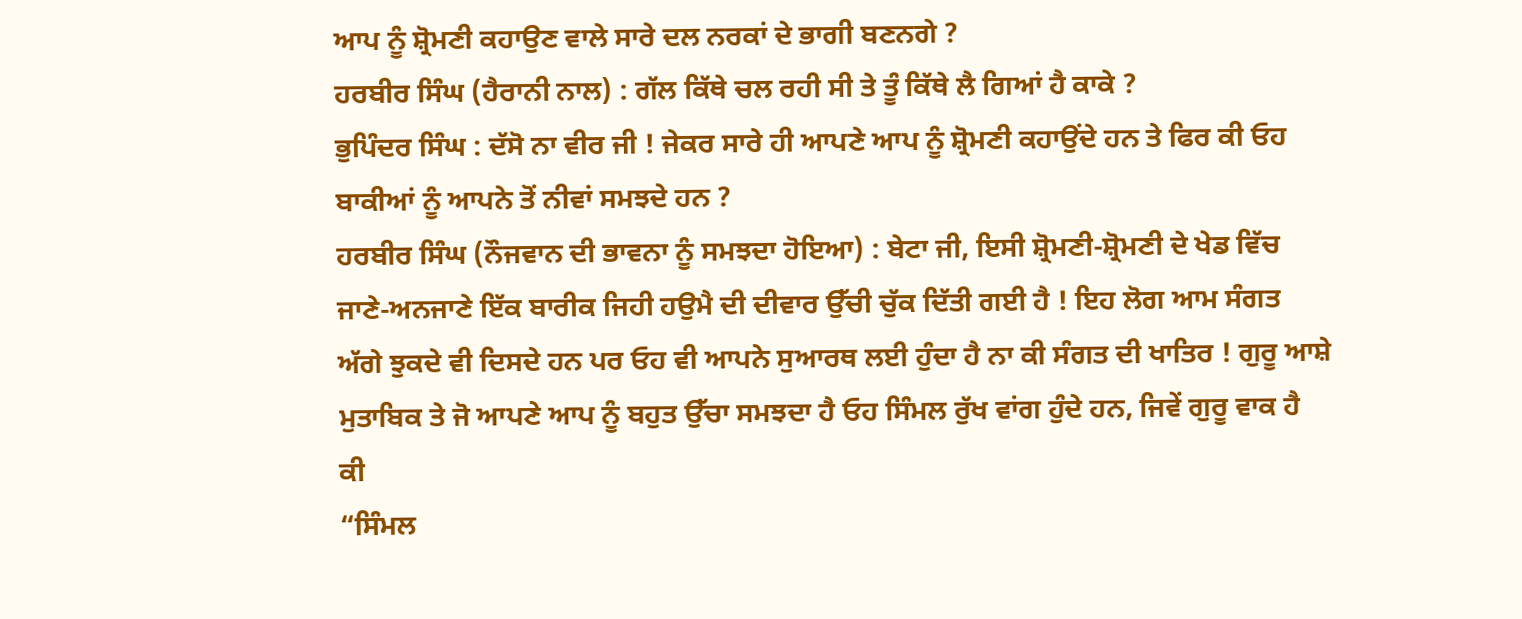ਆਪ ਨੂੰ ਸ਼੍ਰੋਮਣੀ ਕਹਾਉਣ ਵਾਲੇ ਸਾਰੇ ਦਲ ਨਰਕਾਂ ਦੇ ਭਾਗੀ ਬਣਨਗੇ ?
ਹਰਬੀਰ ਸਿੰਘ (ਹੈਰਾਨੀ ਨਾਲ) : ਗੱਲ ਕਿੱਥੇ ਚਲ ਰਹੀ ਸੀ ਤੇ ਤੂੰ ਕਿੱਥੇ ਲੈ ਗਿਆਂ ਹੈ ਕਾਕੇ ?
ਭੁਪਿੰਦਰ ਸਿੰਘ : ਦੱਸੋ ਨਾ ਵੀਰ ਜੀ ! ਜੇਕਰ ਸਾਰੇ ਹੀ ਆਪਣੇ ਆਪ ਨੂੰ ਸ਼੍ਰੋਮਣੀ ਕਹਾਉਂਦੇ ਹਨ ਤੇ ਫਿਰ ਕੀ ਓਹ ਬਾਕੀਆਂ ਨੂੰ ਆਪਨੇ ਤੋਂ ਨੀਵਾਂ ਸਮਝਦੇ ਹਨ ?
ਹਰਬੀਰ ਸਿੰਘ (ਨੌਜਵਾਨ ਦੀ ਭਾਵਨਾ ਨੂੰ ਸਮਝਦਾ ਹੋਇਆ) : ਬੇਟਾ ਜੀ, ਇਸੀ ਸ਼੍ਰੋਮਣੀ-ਸ਼੍ਰੋਮਣੀ ਦੇ ਖੇਡ ਵਿੱਚ ਜਾਣੇ-ਅਨਜਾਣੇ ਇੱਕ ਬਾਰੀਕ ਜਿਹੀ ਹਉਮੈ ਦੀ ਦੀਵਾਰ ਉੱਚੀ ਚੁੱਕ ਦਿੱਤੀ ਗਈ ਹੈ ! ਇਹ ਲੋਗ ਆਮ ਸੰਗਤ ਅੱਗੇ ਝੁਕਦੇ ਵੀ ਦਿਸਦੇ ਹਨ ਪਰ ਓਹ ਵੀ ਆਪਨੇ ਸੁਆਰਥ ਲਈ ਹੁੰਦਾ ਹੈ ਨਾ ਕੀ ਸੰਗਤ ਦੀ ਖਾਤਿਰ ! ਗੁਰੂ ਆਸ਼ੇ ਮੁਤਾਬਿਕ ਤੇ ਜੋ ਆਪਣੇ ਆਪ ਨੂੰ ਬਹੁਤ ਉੱਚਾ ਸਮਝਦਾ ਹੈ ਓਹ ਸਿੰਮਲ ਰੁੱਖ ਵਾਂਗ ਹੁੰਦੇ ਹਨ, ਜਿਵੇਂ ਗੁਰੂ ਵਾਕ ਹੈ ਕੀ
“ਸਿੰਮਲ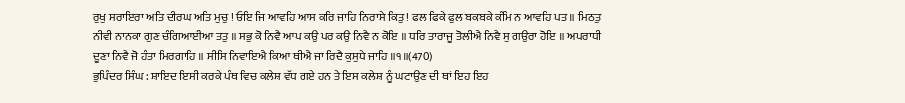ਰੁਖੁ ਸਰਾਇਰਾ ਅਤਿ ਦੀਰਘ ਅਤਿ ਮੁਚੁ ! ਓਇ ਜਿ ਆਵਹਿ ਆਸ ਕਰਿ ਜਾਹਿ ਨਿਰਾਸੇ ਕਿਤੁ ! ਫਲ ਫਿਕੇ ਫੁਲ ਬਕਬਕੇ ਕੰਮਿ ਨ ਆਵਹਿ ਪਤ ॥ ਮਿਠਤੁ ਨੀਵੀ ਨਾਨਕਾ ਗੁਣ ਚੰਗਿਆਈਆ ਤਤੁ ॥ ਸਭੁ ਕੋ ਨਿਵੈ ਆਪ ਕਉ ਪਰ ਕਉ ਨਿਵੈ ਨ ਕੋਇ ॥ ਧਰਿ ਤਾਰਾਜੂ ਤੋਲੀਐ ਨਿਵੈ ਸੁ ਗਉਰਾ ਹੋਇ ॥ ਅਪਰਾਧੀ ਦੂਣਾ ਨਿਵੈ ਜੋ ਹੰਤਾ ਮਿਰਗਾਹਿ ॥ ਸੀਸਿ ਨਿਵਾਇਐ ਕਿਆ ਥੀਐ ਜਾ ਰਿਦੈ ਕੁਸੁਧੇ ਜਾਹਿ ॥੧॥(470)
ਭੁਪਿੰਦਰ ਸਿੰਘ : ਸ਼ਾਇਦ ਇਸੀ ਕਰਕੇ ਪੰਥ ਵਿਚ ਕਲੇਸ਼ ਵੱਧ ਗਏ ਹਨ ਤੇ ਇਸ ਕਲੇਸ਼ ਨੂੰ ਘਟਾਉਣ ਦੀ ਥਾਂ ਇਹ ਇਹ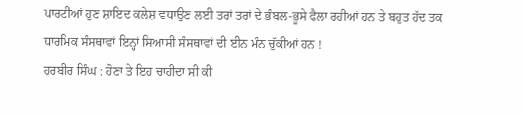ਪਾਰਟੀਆਂ ਹੁਣ ਸ਼ਾਇਦ ਕਲੇਸ਼ ਵਧਾਉਣ ਲਈ ਤਰਾਂ ਤਰਾਂ ਦੇ ਭੰਬਲ-ਭੂਸੇ ਫੈਲਾ ਰਹੀਆਂ ਹਨ ਤੇ ਬਹੁਤ ਹੱਦ ਤਕ ਧਾਰਮਿਕ ਸੰਸਥਾਵਾਂ ਇਨ੍ਹਾਂ ਸਿਆਸੀ ਸੰਸਥਾਵਾਂ ਦੀ ਈਨ ਮੰਨ ਚੁੱਕੀਆਂ ਹਨ !
ਹਰਬੀਰ ਸਿੰਘ : ਹੋਣਾ ਤੇ ਇਹ ਚਾਹੀਦਾ ਸੀ ਕੀ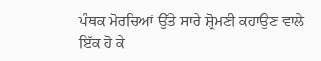ਪੰਥਕ ਮੋਰਚਿਆਂ ਉੱਤੇ ਸਾਰੇ ਸ਼੍ਰੋਮਣੀ ਕਹਾਉਣ ਵਾਲੇ ਇੱਕ ਹੋ ਕੇ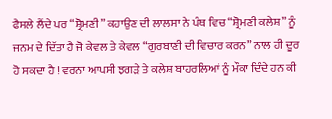ਫੈਸਲੇ ਲੈਂਦੇ ਪਰ “ਸ਼੍ਰੋਮਣੀ” ਕਹਾਉਣ ਦੀ ਲਾਲਸਾ ਨੇ ਪੰਥ ਵਿਚ “ਸ਼੍ਰੋਮਣੀ ਕਲੇਸ਼” ਨੂੰ ਜਨਮ ਦੇ ਦਿੱਤਾ ਹੈ ਜੋ ਕੇਵਲ ਤੇ ਕੇਵਲ “ਗੁਰਬਾਣੀ ਦੀ ਵਿਚਾਰ ਕਰਨ” ਨਾਲ ਹੀ ਦੂਰ ਹੋ ਸਕਦਾ ਹੈ ! ਵਰਨਾ ਆਪਸੀ ਝਗੜੇ ਤੇ ਕਲੇਸ਼ ਬਾਹਰਲਿਆਂ ਨੂੰ ਮੌਕਾ ਦਿੰਦੇ ਹਨ ਕੀ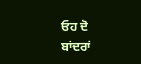ਓਹ ਦੋ ਬਾਂਦਰਾਂ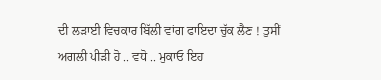ਦੀ ਲੜਾਈ ਵਿਚਕਾਰ ਬਿੱਲੀ ਵਾਂਗ ਫਾਇਦਾ ਚੁੱਕ ਲੈਣ ! ਤੁਸੀਂ ਅਗਲੀ ਪੀੜੀ ਹੋ .. ਵਧੋ .. ਮੁਕਾਓ ਇਹ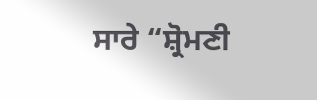ਸਾਰੇ “ਸ਼੍ਰੋਮਣੀ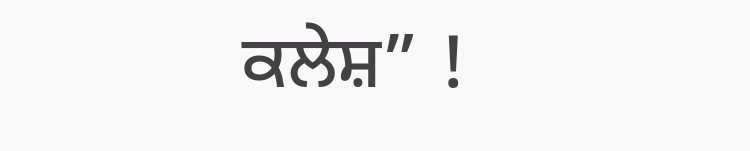ਕਲੇਸ਼” !